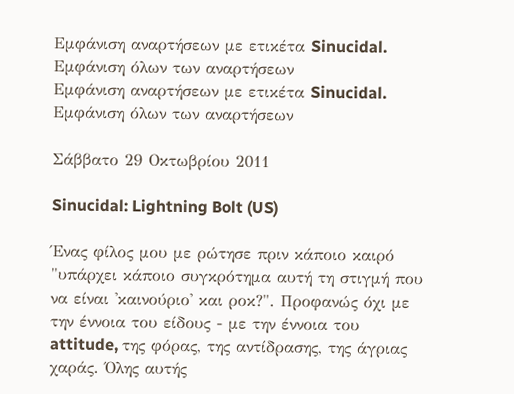Εμφάνιση αναρτήσεων με ετικέτα Sinucidal. Εμφάνιση όλων των αναρτήσεων
Εμφάνιση αναρτήσεων με ετικέτα Sinucidal. Εμφάνιση όλων των αναρτήσεων

Σάββατο 29 Οκτωβρίου 2011

Sinucidal: Lightning Bolt (US)

Ένας φίλος μου με ρώτησε πριν κάποιο καιρό "υπάρχει κάποιο συγκρότημα αυτή τη στιγμή που να είναι 'καινούριο' και ροκ?". Προφανώς όχι με την έννοια του είδους - με την έννοια του attitude, της φόρας, της αντίδρασης, της άγριας χαράς. Όλης αυτής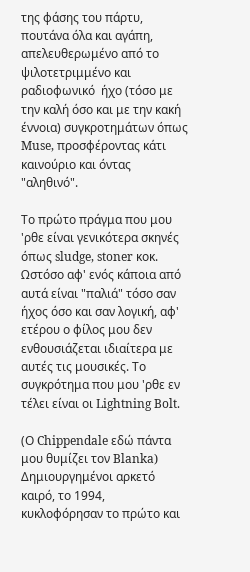της φάσης του πάρτυ, πουτάνα όλα και αγάπη, απελευθερωμένο από το ψιλοτετριμμένο και ραδιοφωνικό  ήχο (τόσο με την καλή όσο και με την κακή έννοια) συγκροτημάτων όπως Muse, προσφέροντας κάτι καινούριο και όντας "αληθινό".

Το πρώτο πράγμα που μου 'ρθε είναι γενικότερα σκηνές όπως sludge, stoner κοκ. Ωστόσο αφ' ενός κάποια από αυτά είναι "παλιά" τόσο σαν ήχος όσο και σαν λογική, αφ' ετέρου ο φίλος μου δεν ενθουσιάζεται ιδιαίτερα με αυτές τις μουσικές. Το συγκρότημα που μου 'ρθε εν τέλει είναι οι Lightning Bolt.

(Ο Chippendale εδώ πάντα μου θυμίζει τον Blanka)
Δημιουργημένοι αρκετό καιρό, το 1994, κυκλοφόρησαν το πρώτο και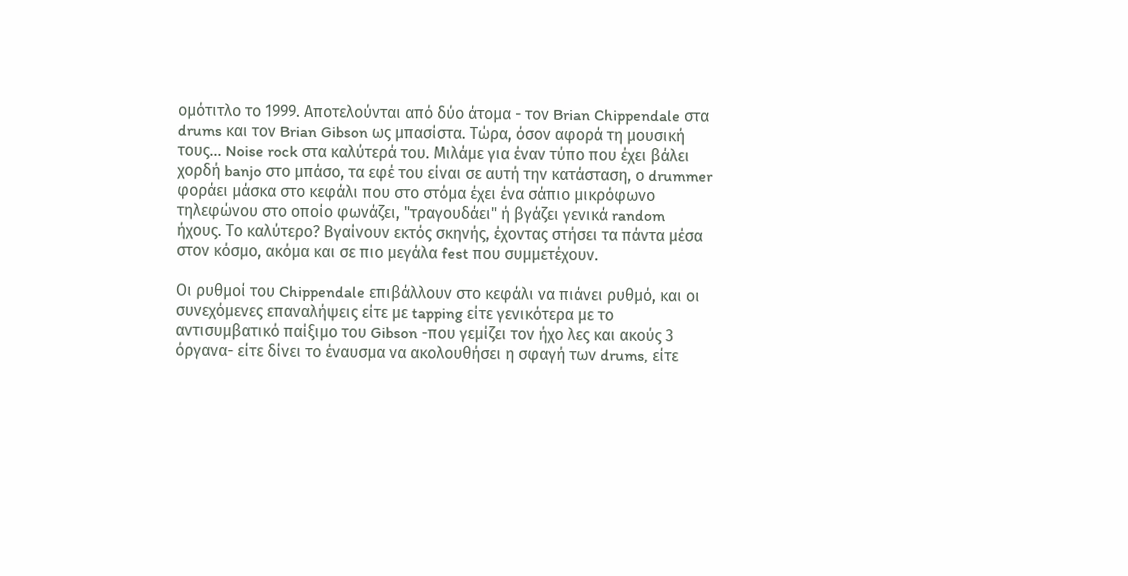ομότιτλο το 1999. Αποτελούνται από δύο άτομα - τον Brian Chippendale στα drums και τον Brian Gibson ως μπασίστα. Τώρα, όσον αφορά τη μουσική τους... Noise rock στα καλύτερά του. Μιλάμε για έναν τύπο που έχει βάλει χορδή banjo στο μπάσο, τα εφέ του είναι σε αυτή την κατάσταση, ο drummer φοράει μάσκα στο κεφάλι που στο στόμα έχει ένα σάπιο μικρόφωνο τηλεφώνου στο οποίο φωνάζει, "τραγουδάει" ή βγάζει γενικά random ήχους. Το καλύτερο? Βγαίνουν εκτός σκηνής, έχοντας στήσει τα πάντα μέσα στον κόσμο, ακόμα και σε πιο μεγάλα fest που συμμετέχουν.

Oι ρυθμοί του Chippendale επιβάλλουν στο κεφάλι να πιάνει ρυθμό, και οι συνεχόμενες επαναλήψεις είτε με tapping είτε γενικότερα με το αντισυμβατικό παίξιμο του Gibson -που γεμίζει τον ήχο λες και ακούς 3 όργανα- είτε δίνει το έναυσμα να ακολουθήσει η σφαγή των drums, είτε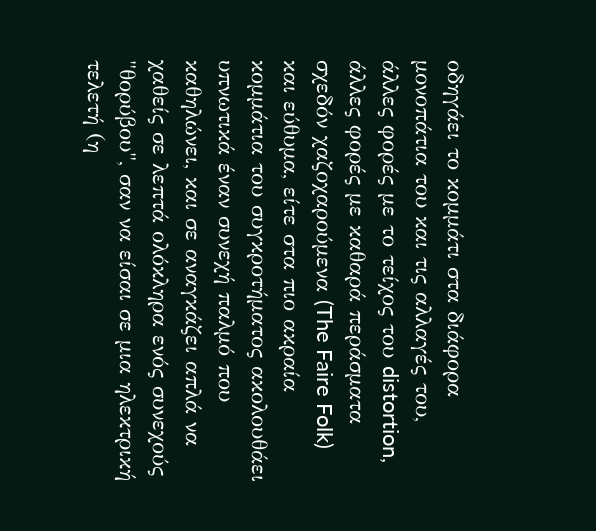οδηγάει το κομμάτι στα διάφορα μονοπάτια του και τις αλλαγές του, άλλες φορές με το τείχος του distortion, άλλες φορές με καθαρά περάσματα σχεδόν χαζοχαρούμενα (The Faire Folk) και εύθυμα, είτε στα πιο ακραία κομμάτια του συγκροτήματος ακολουθάει υπνωτικά έναν συνεχή παλμό που καθηλώνει, και σε αναγκάζει απλά να χαθείς σε λεπτά ολόκληρα ενός συνεχούς "θορύβου", σαν να είσαι σε μια ηλεκτρική τελετή (η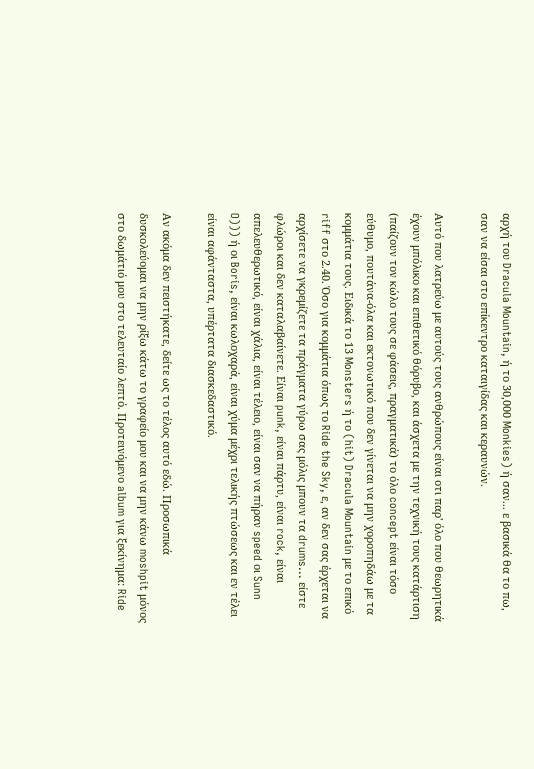αρχή του Dracula Mountain, ή το 30,000 Monkies) ή σαν... ε βασικά θα το πω, σαν να είσαι στο επίκεντρο καταιγίδας και κεραυνών.

Αυτό που λατρεύω με αυτούς τους ανθρώπους είναι οτι παρ' όλο που θεωρητικά έχουν μπόλικο και επιθετικό θόρυβο, και άσχετα με την τεχνική τους κατάρτιση (παίζουν τον κώλο τους σε φάσεις, πραγματικά) το όλο concept είναι τόσο εύθυμο, πουτάνα-όλα και εκτονωτικό που δεν γίνεται να μην χοροπηδάω με τα κομμάτια τους. Ειδικά το 13 Monsters ή το (hit) Dracula Mountain με το επικό riff στο 2.40. Όσο για κομμάτια όπως το Ride the Sky, ε, αν δεν σας έρχεται να αρχίσετε να γκρεμίζετε τα πράγματα γύρω σας μόλις μπουν τα drums... είστε φλώροι και δεν καταλαβαίνετε. Είναι punk, είναι πάρτυ, είναι rock, είναι απελευθερωτικό, είναι χάλια, είναι τέλειο, είναι σαν να πήραν speed οι Sunn O))) ή οι Boris, είναι κωλοχαρά, είναι χύμα μέχρι τελικής πτώσεως και εν τέλει είναι αφάνταστα, υπέρτατα διασκεδαστικό.

Αν ακόμα δεν πειστήκατε, δείτε ως το τέλος αυτό εδώ. Προσωπικά δυσκολεύομαι να μην ρίξω κάτω το γραφείο μου και να μην κάνω moshpit μόνος στο δωμάτιό μου στο τελευταίο λεπτό. Προτεινόμενο album για ξεκίνημα: Ride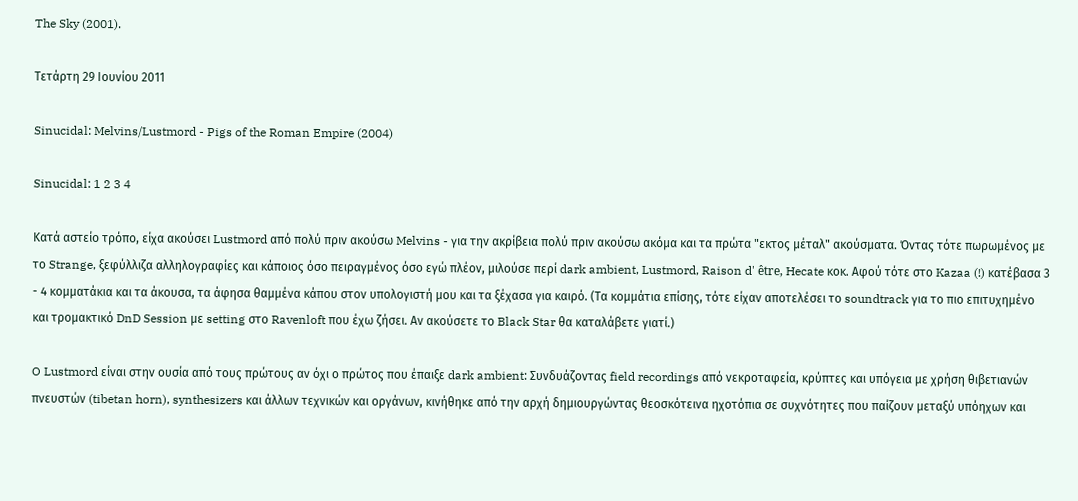The Sky (2001).

Τετάρτη 29 Ιουνίου 2011

Sinucidal: Melvins/Lustmord - Pigs of the Roman Empire (2004)

Sinucidal: 1 2 3 4

Κατά αστείο τρόπο, είχα ακούσει Lustmord από πολύ πριν ακούσω Melvins - για την ακρίβεια πολύ πριν ακούσω ακόμα και τα πρώτα "εκτος μέταλ" ακούσματα. Όντας τότε πωρωμένος με το Strange, ξεφύλλιζα αλληλογραφίες και κάποιος όσο πειραγμένος όσο εγώ πλέον, μιλούσε περί dark ambient, Lustmord, Raison d' être, Hecate κοκ. Αφού τότε στο Kazaa (!) κατέβασα 3 - 4 κομματάκια και τα άκουσα, τα άφησα θαμμένα κάπου στον υπολογιστή μου και τα ξέχασα για καιρό. (Τα κομμάτια επίσης, τότε είχαν αποτελέσει το soundtrack για το πιο επιτυχημένο και τρομακτικό DnD Session με setting στο Ravenloft που έχω ζήσει. Αν ακούσετε το Black Star θα καταλάβετε γιατί.)

O Lustmord είναι στην ουσία από τους πρώτους αν όχι ο πρώτος που έπαιξε dark ambient: Συνδυάζοντας field recordings από νεκροταφεία, κρύπτες και υπόγεια με χρήση θιβετιανών πνευστών (tibetan horn), synthesizers και άλλων τεχνικών και οργάνων, κινήθηκε από την αρχή δημιουργώντας θεοσκότεινα ηχοτόπια σε συχνότητες που παίζουν μεταξύ υπόηχων και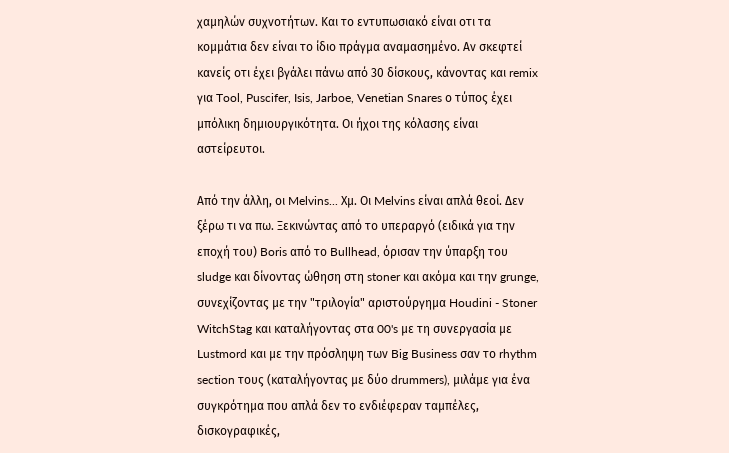χαμηλών συχνοτήτων. Και το εντυπωσιακό είναι οτι τα κομμάτια δεν είναι το ίδιο πράγμα αναμασημένο. Αν σκεφτεί κανείς οτι έχει βγάλει πάνω από 30 δίσκους, κάνοντας και remix για Tool, Puscifer, Isis, Jarboe, Venetian Snares ο τύπος έχει μπόλικη δημιουργικότητα. Οι ήχοι της κόλασης είναι αστείρευτοι.

Από την άλλη, οι Melvins... Χμ. Οι Melvins είναι απλά θεοί. Δεν ξέρω τι να πω. Ξεκινώντας από τo υπεραργό (ειδικά για την εποχή του) Boris από το Bullhead, όρισαν την ύπαρξη του sludge και δίνοντας ώθηση στη stoner και ακόμα και την grunge, συνεχίζοντας με την "τριλογία" αριστούργημα Houdini - Stoner WitchStag και καταλήγοντας στα 00's με τη συνεργασία με Lustmord και με την πρόσληψη των Big Business σαν το rhythm section τους (καταλήγοντας με δύο drummers), μιλάμε για ένα συγκρότημα που απλά δεν το ενδιέφεραν ταμπέλες, δισκογραφικές,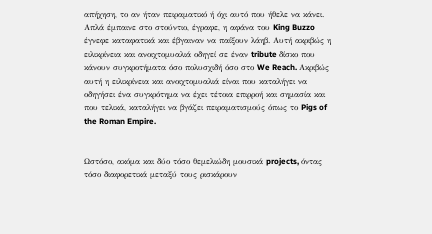απήχηση, το αν ήταν πειραματικό ή όχι αυτό που ήθελε να κάνει. Απλά έμπαινε στο στούντιο, έγραφε, η αφάνα του King Buzzo έγνεφε καταφατικά και έβγαιναν να παίξουν λάηβ. Αυτή ακριβώς η ειλικρίνεια και ανοιχτομυαλιά οδηγεί σε έναν tribute δίσκο που κάνουν συγκροτήματα όσο πολυσχιδή όσο στο We Reach. Ακριβώς αυτή η ειλικρίνεια και ανοιχτομυαλιά είναι που καταλήγει να οδηγήσει ένα συγκρότημα να έχει τέτοια επιρροή και σημασία και που τελικά, καταλήγει να βγάζει πειραματισμούς όπως το Pigs of the Roman Empire.


Ωστόσο, ακόμα και δύο τόσο θεμελιώδη μουσικά projects, όντας τόσο διαφορετικά μεταξύ τους ρισκάρουν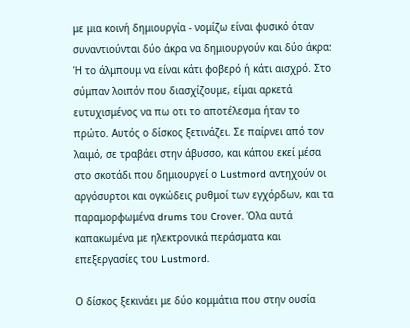με μια κοινή δημιουργία - νομίζω είναι φυσικό όταν συναντιούνται δύο άκρα να δημιουργούν και δύο άκρα: Ή το άλμπουμ να είναι κάτι φοβερό ή κάτι αισχρό. Στο σύμπαν λοιπόν που διασχίζουμε, είμαι αρκετά ευτυχισμένος να πω οτι το αποτέλεσμα ήταν το πρώτο. Αυτός ο δίσκος ξετινάζει. Σε παίρνει από τον λαιμό, σε τραβάει στην άβυσσο, και κάπου εκεί μέσα στο σκοτάδι που δημιουργεί ο Lustmord αντηχούν οι αργόσυρτοι και ογκώδεις ρυθμοί των εγχόρδων, και τα παραμορφωμένα drums του Crover. Όλα αυτά καπακωμένα με ηλεκτρονικά περάσματα και επεξεργασίες του Lustmord.

Ο δίσκος ξεκινάει με δύο κομμάτια που στην ουσία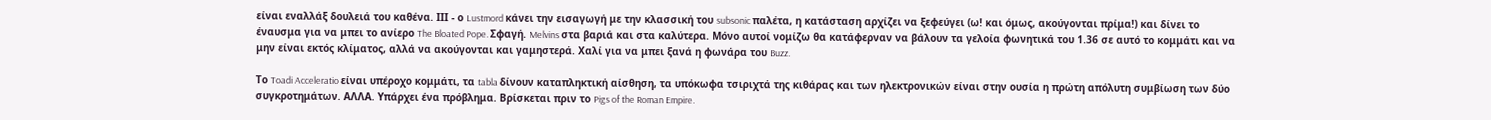είναι εναλλάξ δουλειά του καθένα. ΙΙΙ - ο Lustmord κάνει την εισαγωγή με την κλασσική του subsonic παλέτα, η κατάσταση αρχίζει να ξεφεύγει (ω! και όμως, ακούγονται πρίμα!) και δίνει το έναυσμα για να μπει το ανίερο The Bloated Pope. Σφαγή. Melvins στα βαριά και στα καλύτερα. Μόνο αυτοί νομίζω θα κατάφερναν να βάλουν τα γελοία φωνητικά του 1.36 σε αυτό το κομμάτι και να μην είναι εκτός κλίματος, αλλά να ακούγονται και γαμηστερά. Χαλί για να μπει ξανά η φωνάρα του Buzz.

Το Toadi Acceleratio είναι υπέροχο κομμάτι, τα tabla δίνουν καταπληκτική αίσθηση, τα υπόκωφα τσιριχτά της κιθάρας και των ηλεκτρονικών είναι στην ουσία η πρώτη απόλυτη συμβίωση των δύο συγκροτημάτων. ΑΛΛΑ. Υπάρχει ένα πρόβλημα. Βρίσκεται πριν το Pigs of the Roman Empire.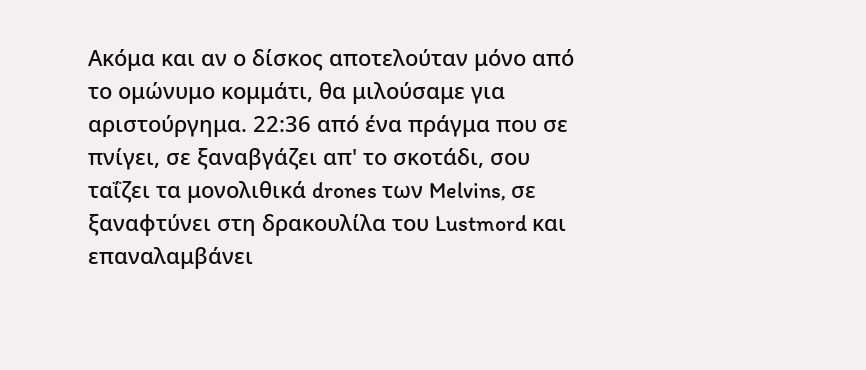Ακόμα και αν ο δίσκος αποτελούταν μόνο από το ομώνυμο κομμάτι, θα μιλούσαμε για αριστούργημα. 22:36 από ένα πράγμα που σε πνίγει, σε ξαναβγάζει απ' το σκοτάδι, σου ταΐζει τα μονολιθικά drones των Melvins, σε ξαναφτύνει στη δρακουλίλα του Lustmord και επαναλαμβάνει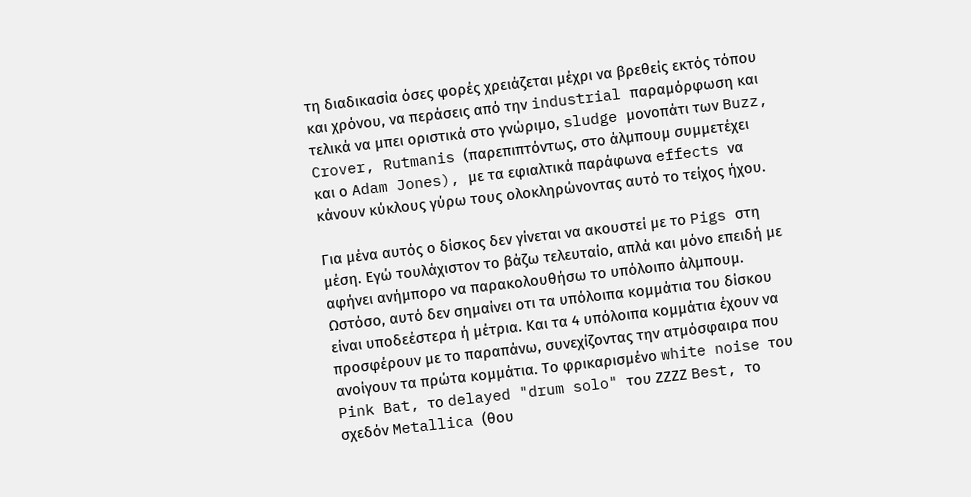τη διαδικασία όσες φορές χρειάζεται μέχρι να βρεθείς εκτός τόπου και χρόνου, να περάσεις από την industrial παραμόρφωση και τελικά να μπει οριστικά στο γνώριμο, sludge μονοπάτι των Buzz, Crover, Rutmanis (παρεπιπτόντως, στο άλμπουμ συμμετέχει και ο Adam Jones), με τα εφιαλτικά παράφωνα effects να κάνουν κύκλους γύρω τους ολοκληρώνοντας αυτό το τείχος ήχου.

Για μένα αυτός ο δίσκος δεν γίνεται να ακουστεί με το Pigs στη μέση. Εγώ τουλάχιστον το βάζω τελευταίο, απλά και μόνο επειδή με αφήνει ανήμπορο να παρακολουθήσω το υπόλοιπο άλμπουμ. Ωστόσο, αυτό δεν σημαίνει οτι τα υπόλοιπα κομμάτια του δίσκου είναι υποδεέστερα ή μέτρια. Και τα 4 υπόλοιπα κομμάτια έχουν να προσφέρουν με το παραπάνω, συνεχίζοντας την ατμόσφαιρα που ανοίγουν τα πρώτα κομμάτια. Το φρικαρισμένο white noise του Pink Bat, το delayed "drum solo" του ΖΖΖΖ Best, το σχεδόν Metallica (θου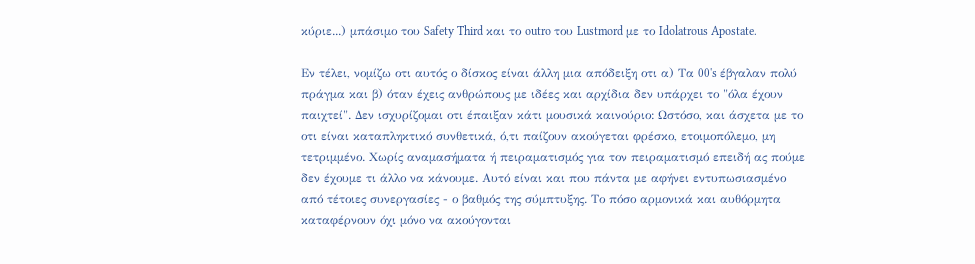κύριε...) μπάσιμο του Safety Third και το outro του Lustmord με το Idolatrous Apostate.

Εν τέλει, νομίζω οτι αυτός ο δίσκος είναι άλλη μια απόδειξη οτι α) Τα 00's έβγαλαν πολύ πράγμα και β) όταν έχεις ανθρώπους με ιδέες και αρχίδια δεν υπάρχει το "όλα έχουν παιχτεί". Δεν ισχυρίζομαι οτι έπαιξαν κάτι μουσικά καινούριο: Ωστόσο, και άσχετα με το οτι είναι καταπληκτικό συνθετικά, ό,τι παίζουν ακούγεται φρέσκο, ετοιμοπόλεμο, μη τετριμμένο. Χωρίς αναμασήματα ή πειραματισμός για τον πειραματισμό επειδή ας πούμε δεν έχουμε τι άλλο να κάνουμε. Αυτό είναι και που πάντα με αφήνει εντυπωσιασμένο από τέτοιες συνεργασίες - ο βαθμός της σύμπτυξης. Το πόσο αρμονικά και αυθόρμητα καταφέρνουν όχι μόνο να ακούγονται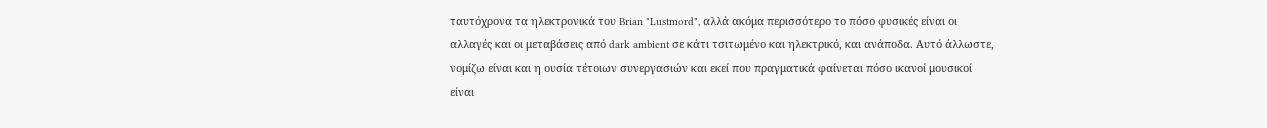ταυτόχρονα τα ηλεκτρονικά του Brian "Lustmord", αλλά ακόμα περισσότερο το πόσο φυσικές είναι οι αλλαγές και οι μεταβάσεις από dark ambient σε κάτι τσιτωμένο και ηλεκτρικό, και ανάποδα. Αυτό άλλωστε, νομίζω είναι και η ουσία τέτοιων συνεργασιών και εκεί που πραγματικά φαίνεται πόσο ικανοί μουσικοί είναι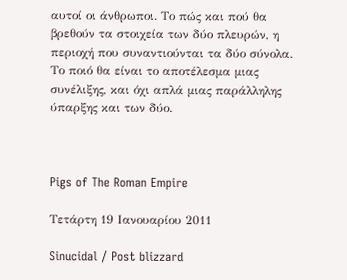αυτοί οι άνθρωποι. Το πώς και πού θα βρεθούν τα στοιχεία των δύο πλευρών, η περιοχή που συναντιούνται τα δύο σύνολα. Το ποιό θα είναι το αποτέλεσμα μιας συνέλιξης, και όχι απλά μιας παράλληλης ύπαρξης και των δύο.



Pigs of The Roman Empire

Τετάρτη 19 Ιανουαρίου 2011

Sinucidal / Post blizzard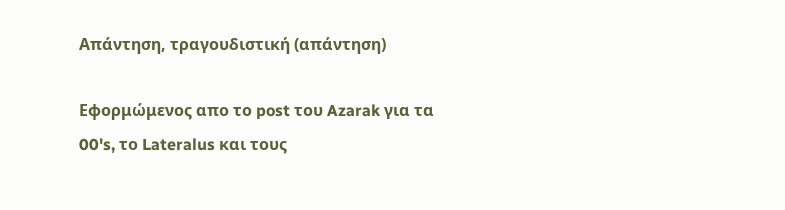Απάντηση, τραγουδιστική (απάντηση)

Εφορμώμενος απο το post του Azarak για τα 00's, το Lateralus και τους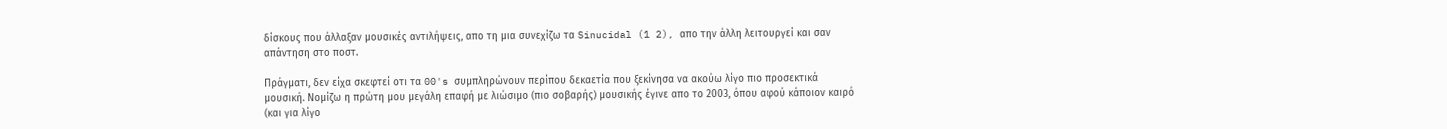δίσκους που άλλαξαν μουσικές αντιλήψεις, απο τη μια συνεχίζω τα Sinucidal (1 2), απο την άλλη λειτουργεί και σαν απάντηση στο ποστ.

Πράγματι, δεν είχα σκεφτεί οτι τα 00's συμπληρώνουν περίπου δεκαετία που ξεκίνησα να ακούω λίγο πιο προσεκτικά μουσική. Νομίζω η πρώτη μου μεγάλη επαφή με λιώσιμο (πιο σοβαρής) μουσικής έγινε απο το 2003, όπου αφού κάποιον καιρό (και για λίγο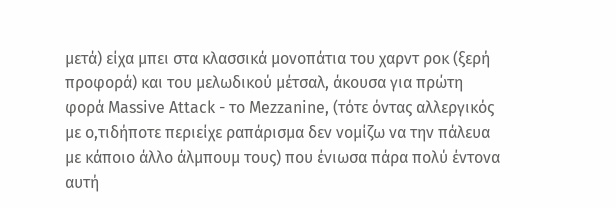μετά) είχα μπει στα κλασσικά μονοπάτια του χαρντ ροκ (ξερή προφορά) και του μελωδικού μέτσαλ, άκουσα για πρώτη φορά Massive Attack - το Mezzanine, (τότε όντας αλλεργικός με ο,τιδήποτε περιείχε ραπάρισμα δεν νομίζω να την πάλευα με κάποιο άλλο άλμπουμ τους) που ένιωσα πάρα πολύ έντονα αυτή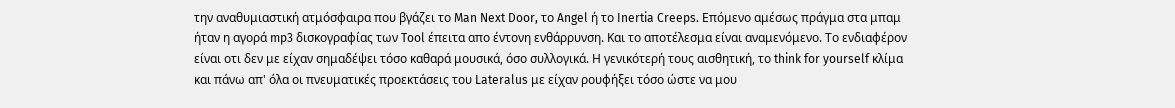την αναθυμιαστική ατμόσφαιρα που βγάζει το Man Next Door, το Angel ή το Inertia Creeps. Επόμενο αμέσως πράγμα στα μπαμ ήταν η αγορά mp3 δισκογραφίας των Tool έπειτα απο έντονη ενθάρρυνση. Και το αποτέλεσμα είναι αναμενόμενο. Το ενδιαφέρον είναι οτι δεν με είχαν σημαδέψει τόσο καθαρά μουσικά, όσο συλλογικά. Η γενικότερή τους αισθητική, το think for yourself κλίμα και πάνω απ' όλα οι πνευματικές προεκτάσεις του Lateralus με είχαν ρουφήξει τόσο ώστε να μου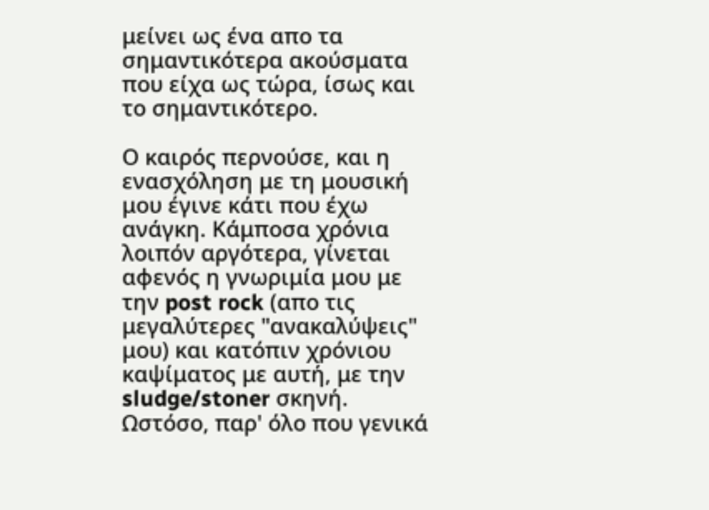μείνει ως ένα απο τα σημαντικότερα ακούσματα που είχα ως τώρα, ίσως και το σημαντικότερο.

Ο καιρός περνούσε, και η ενασχόληση με τη μουσική μου έγινε κάτι που έχω ανάγκη. Κάμποσα χρόνια λοιπόν αργότερα, γίνεται αφενός η γνωριμία μου με την post rock (απο τις μεγαλύτερες "ανακαλύψεις" μου) και κατόπιν χρόνιου καψίματος με αυτή, με την sludge/stoner σκηνή. Ωστόσο, παρ' όλο που γενικά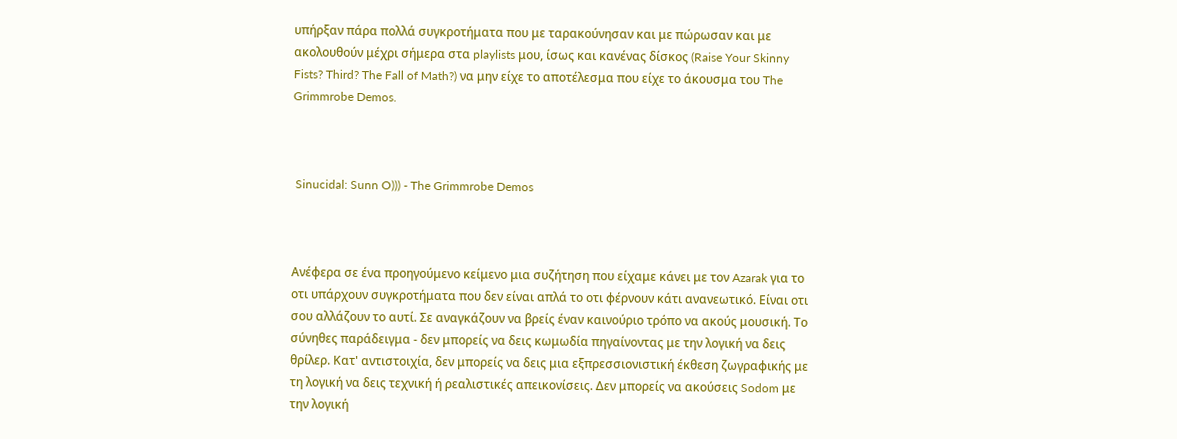υπήρξαν πάρα πολλά συγκροτήματα που με ταρακούνησαν και με πώρωσαν και με ακολουθούν μέχρι σήμερα στα playlists μου, ίσως και κανένας δίσκος (Raise Your Skinny Fists? Third? The Fall of Math?) να μην είχε το αποτέλεσμα που είχε το άκουσμα του The Grimmrobe Demos.



 Sinucidal: Sunn O))) - The Grimmrobe Demos



Ανέφερα σε ένα προηγούμενο κείμενο μια συζήτηση που είχαμε κάνει με τον Azarak για το οτι υπάρχουν συγκροτήματα που δεν είναι απλά το οτι φέρνουν κάτι ανανεωτικό. Είναι οτι σου αλλάζουν το αυτί. Σε αναγκάζουν να βρείς έναν καινούριο τρόπο να ακούς μουσική. Το σύνηθες παράδειγμα - δεν μπορείς να δεις κωμωδία πηγαίνοντας με την λογική να δεις θρίλερ. Κατ' αντιστοιχία, δεν μπορείς να δεις μια εξπρεσσιονιστική έκθεση ζωγραφικής με τη λογική να δεις τεχνική ή ρεαλιστικές απεικονίσεις. Δεν μπορείς να ακούσεις Sodom με την λογική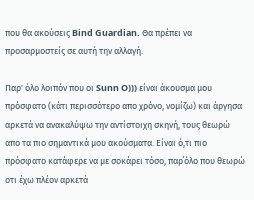που θα ακούσεις Bind Guardian. Θα πρέπει να προσαρμοστείς σε αυτή την αλλαγή.

Παρ' όλο λοιπόν που οι Sunn O))) είναι άκουσμα μου πρόσφατο (κάτι περισσότερο απο χρόνο, νομίζω) και άργησα αρκετά να ανακαλύψω την αντίστοιχη σκηνή, τους θεωρώ απο τα πιο σημαντικά μου ακούσματα. Είναι ό,τι πιο πρόσφατο κατάφερε να με σοκάρει τόσο, παρ΄όλο που θεωρώ οτι έχω πλέον αρκετά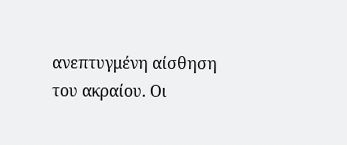ανεπτυγμένη αίσθηση του ακραίου. Οι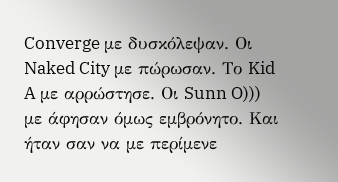Converge με δυσκόλεψαν. Οι Naked City με πώρωσαν. Το Kid A με αρρώστησε. Οι Sunn O))) με άφησαν όμως εμβρόνητο. Και ήταν σαν να με περίμενε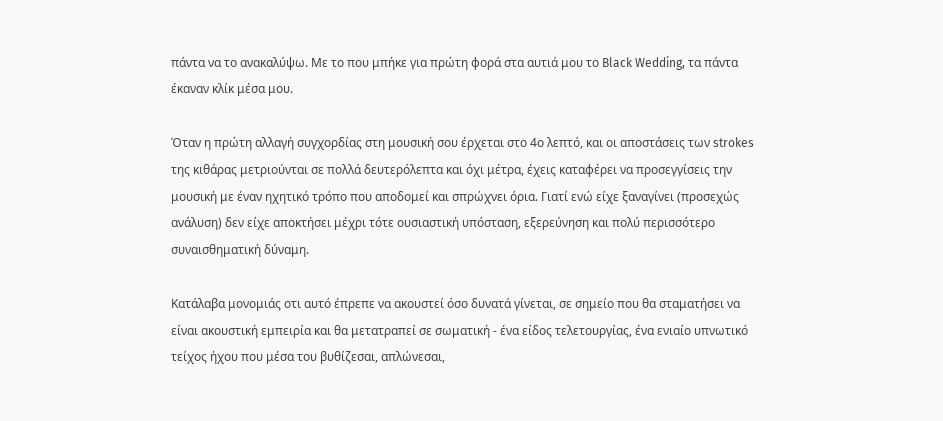πάντα να το ανακαλύψω. Με το που μπήκε για πρώτη φορά στα αυτιά μου το Black Wedding, τα πάντα έκαναν κλίκ μέσα μου.

Όταν η πρώτη αλλαγή συγχορδίας στη μουσική σου έρχεται στο 4ο λεπτό, και οι αποστάσεις των strokes της κιθάρας μετριούνται σε πολλά δευτερόλεπτα και όχι μέτρα, έχεις καταφέρει να προσεγγίσεις την μουσική με έναν ηχητικό τρόπο που αποδομεί και σπρώχνει όρια. Γιατί ενώ είχε ξαναγίνει (προσεχώς ανάλυση) δεν είχε αποκτήσει μέχρι τότε ουσιαστική υπόσταση, εξερεύνηση και πολύ περισσότερο συναισθηματική δύναμη.

Κατάλαβα μονομιάς οτι αυτό έπρεπε να ακουστεί όσο δυνατά γίνεται, σε σημείο που θα σταματήσει να είναι ακουστική εμπειρία και θα μετατραπεί σε σωματική - ένα είδος τελετουργίας, ένα ενιαίο υπνωτικό τείχος ήχου που μέσα του βυθίζεσαι, απλώνεσαι,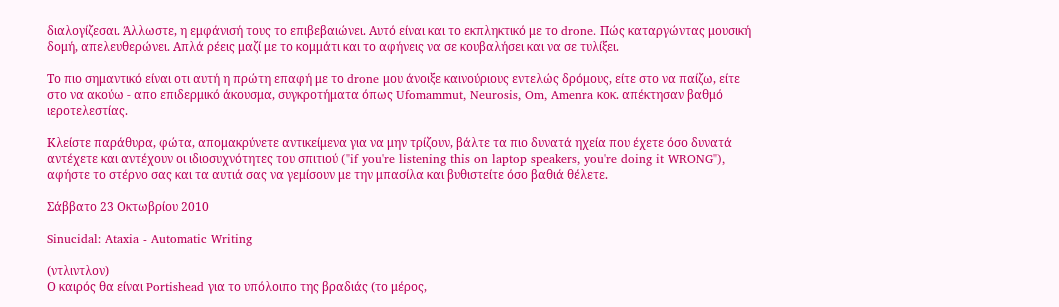διαλογίζεσαι. Άλλωστε, η εμφάνισή τους το επιβεβαιώνει. Αυτό είναι και το εκπληκτικό με το drone. Πώς καταργώντας μουσική δομή, απελευθερώνει. Απλά ρέεις μαζί με το κομμάτι και το αφήνεις να σε κουβαλήσει και να σε τυλίξει.

Το πιο σημαντικό είναι οτι αυτή η πρώτη επαφή με το drone μου άνοιξε καινούριους εντελώς δρόμους, είτε στο να παίζω, είτε στο να ακούω - απο επιδερμικό άκουσμα, συγκροτήματα όπως Ufomammut, Neurosis, Om, Amenra κοκ. απέκτησαν βαθμό ιεροτελεστίας.

Κλείστε παράθυρα, φώτα, απομακρύνετε αντικείμενα για να μην τρίζουν, βάλτε τα πιο δυνατά ηχεία που έχετε όσο δυνατά αντέχετε και αντέχουν οι ιδιοσυχνότητες του σπιτιού ("if you're listening this on laptop speakers, you're doing it WRONG"), αφήστε το στέρνο σας και τα αυτιά σας να γεμίσουν με την μπασίλα και βυθιστείτε όσο βαθιά θέλετε.

Σάββατο 23 Οκτωβρίου 2010

Sinucidal: Ataxia - Automatic Writing

(ντλιντλον)
Ο καιρός θα είναι Portishead για το υπόλοιπο της βραδιάς (το μέρος,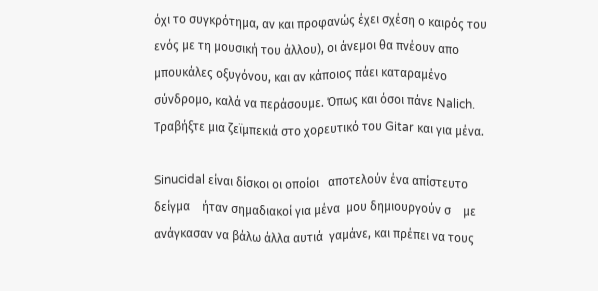όχι το συγκρότημα, αν και προφανώς έχει σχέση ο καιρός του ενός με τη μουσική του άλλου), οι άνεμοι θα πνέουν απο μπουκάλες οξυγόνου, και αν κάποιος πάει καταραμένο σύνδρομο, καλά να περάσουμε. Όπως και όσοι πάνε Nalich. Τραβήξτε μια ζεϊμπεκιά στο χορευτικό του Gitar και για μένα.

Sinucidal είναι δίσκοι οι οποίοι   αποτελούν ένα απίστευτο δείγμα    ήταν σημαδιακοί για μένα  μου δημιουργούν σ    με ανάγκασαν να βάλω άλλα αυτιά  γαμάνε, και πρέπει να τους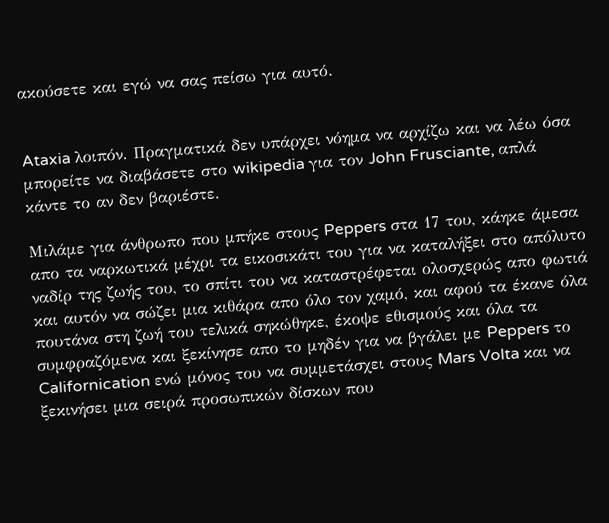ακούσετε και εγώ να σας πείσω για αυτό.


Ataxia λοιπόν. Πραγματικά δεν υπάρχει νόημα να αρχίζω και να λέω όσα μπορείτε να διαβάσετε στο wikipedia για τον John Frusciante, απλά κάντε το αν δεν βαριέστε.

Μιλάμε για άνθρωπο που μπήκε στους Peppers στα 17 του, κάηκε άμεσα απο τα ναρκωτικά μέχρι τα εικοσικάτι του για να καταλήξει στο απόλυτο ναδίρ της ζωής του, το σπίτι του να καταστρέφεται ολοσχερώς απο φωτιά και αυτόν να σώζει μια κιθάρα απο όλο τον χαμό, και αφού τα έκανε όλα πουτάνα στη ζωή του τελικά σηκώθηκε, έκοψε εθισμούς και όλα τα συμφραζόμενα και ξεκίνησε απο το μηδέν για να βγάλει με Peppers το Californication ενώ μόνος του να συμμετάσχει στους Mars Volta και να ξεκινήσει μια σειρά προσωπικών δίσκων που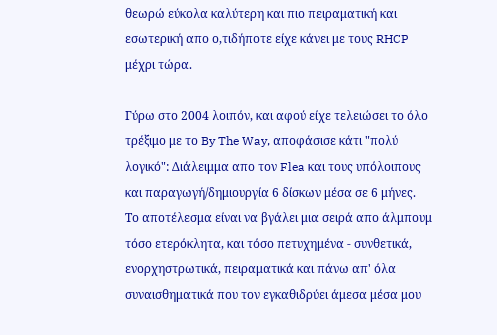θεωρώ εύκολα καλύτερη και πιο πειραματική και εσωτερική απο ο,τιδήποτε είχε κάνει με τους RHCP μέχρι τώρα.

Γύρω στο 2004 λοιπόν, και αφού είχε τελειώσει το όλο τρέξιμο με το By The Way, αποφάσισε κάτι "πολύ λογικό": Διάλειμμα απο τον Flea και τους υπόλοιπους και παραγωγή/δημιουργία 6 δίσκων μέσα σε 6 μήνες. Το αποτέλεσμα είναι να βγάλει μια σειρά απο άλμπουμ τόσο ετερόκλητα, και τόσο πετυχημένα - συνθετικά, ενορχηστρωτικά, πειραματικά και πάνω απ' όλα συναισθηματικά που τον εγκαθιδρύει άμεσα μέσα μου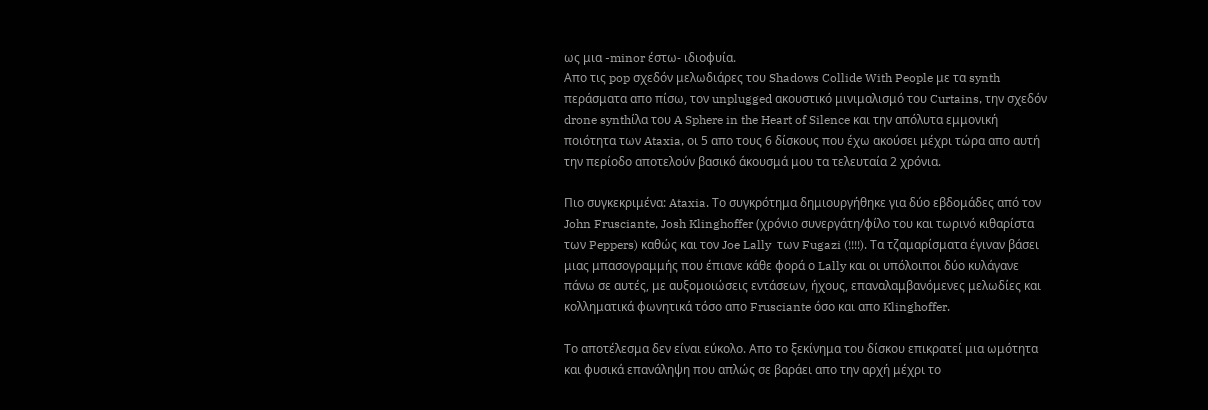ως μια -minor έστω- ιδιοφυία.
Απο τις pop σχεδόν μελωδιάρες του Shadows Collide With People με τα synth περάσματα απο πίσω, τον unplugged ακουστικό μινιμαλισμό του Curtains, την σχεδόν drone synthίλα του A Sphere in the Heart of Silence και την απόλυτα εμμονική ποιότητα των Ataxia, οι 5 απο τους 6 δίσκους που έχω ακούσει μέχρι τώρα απο αυτή την περίοδο αποτελούν βασικό άκουσμά μου τα τελευταία 2 χρόνια.

Πιο συγκεκριμένα: Ataxia. Το συγκρότημα δημιουργήθηκε για δύο εβδομάδες από τον John Frusciante, Josh Klinghoffer (χρόνιο συνεργάτη/φίλο του και τωρινό κιθαρίστα των Peppers) καθώς και τον Joe Lally  των Fugazi (!!!!). Τα τζαμαρίσματα έγιναν βάσει μιας μπασογραμμής που έπιανε κάθε φορά ο Lally και οι υπόλοιποι δύο κυλάγανε πάνω σε αυτές, με αυξομοιώσεις εντάσεων, ήχους, επαναλαμβανόμενες μελωδίες και κολληματικά φωνητικά τόσο απο Frusciante όσο και απο Klinghoffer.

Το αποτέλεσμα δεν είναι εύκολο. Απο τo ξεκίνημα του δίσκου επικρατεί μια ωμότητα και φυσικά επανάληψη που απλώς σε βαράει απο την αρχή μέχρι το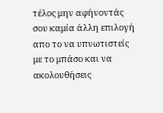τέλος μην αφήνοντάς σου καμία άλλη επιλογή απο το να υπνωτιστείς με το μπάσο και να ακολουθήσεις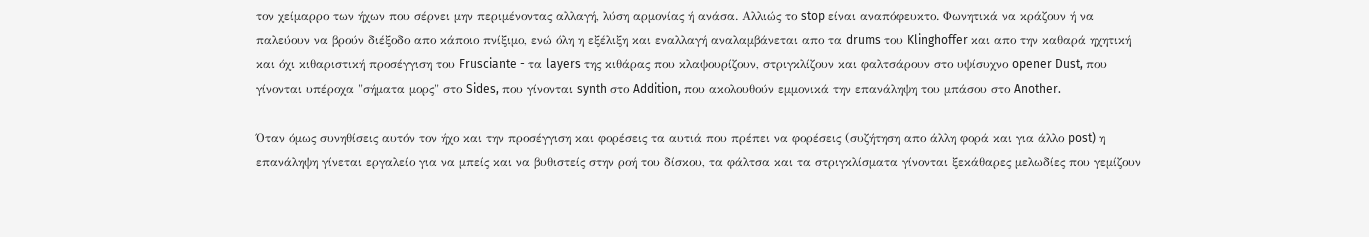τον χείμαρρο των ήχων που σέρνει μην περιμένοντας αλλαγή, λύση αρμονίας ή ανάσα. Αλλιώς το stop είναι αναπόφευκτο. Φωνητικά να κράζουν ή να παλεύουν να βρούν διέξοδο απο κάποιο πνίξιμο, ενώ όλη η εξέλιξη και εναλλαγή αναλαμβάνεται απο τα drums του Klinghoffer και απο την καθαρά ηχητική και όχι κιθαριστική προσέγγιση του Frusciante - τα layers της κιθάρας που κλαψουρίζουν, στριγκλίζουν και φαλτσάρουν στο υψίσυχνο opener Dust, που γίνονται υπέροχα "σήματα μορς" στο Sides, που γίνονται synth στο Addition, που ακολουθούν εμμονικά την επανάληψη του μπάσου στο Another.

Όταν όμως συνηθίσεις αυτόν τον ήχο και την προσέγγιση και φορέσεις τα αυτιά που πρέπει να φορέσεις (συζήτηση απο άλλη φορά και για άλλο post) η επανάληψη γίνεται εργαλείο για να μπείς και να βυθιστείς στην ροή του δίσκου, τα φάλτσα και τα στριγκλίσματα γίνονται ξεκάθαρες μελωδίες που γεμίζουν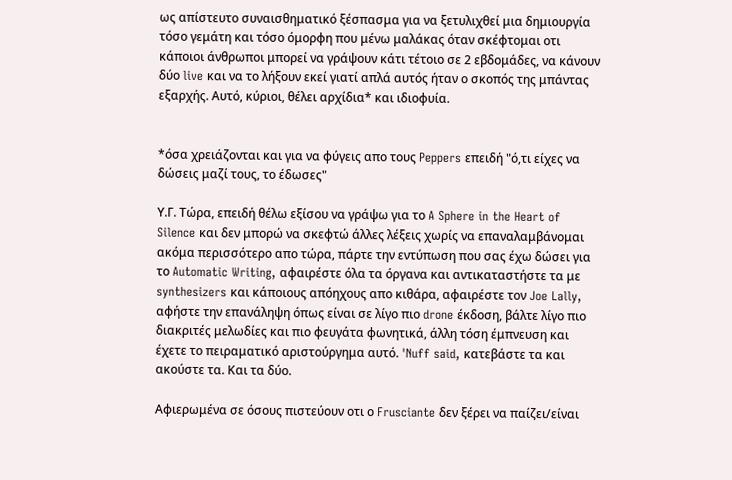ως απίστευτο συναισθηματικό ξέσπασμα για να ξετυλιχθεί μια δημιουργία τόσο γεμάτη και τόσο όμορφη που μένω μαλάκας όταν σκέφτομαι οτι κάποιοι άνθρωποι μπορεί να γράψουν κάτι τέτοιο σε 2 εβδομάδες, να κάνουν δύο live και να το λήξουν εκεί γιατί απλά αυτός ήταν ο σκοπός της μπάντας εξαρχής. Αυτό, κύριοι, θέλει αρχίδια* και ιδιοφυία.


*όσα χρειάζονται και για να φύγεις απο τους Peppers επειδή "ό,τι είχες να δώσεις μαζί τους, το έδωσες"

Υ.Γ. Τώρα, επειδή θέλω εξίσου να γράψω για το A Sphere in the Heart of Silence και δεν μπορώ να σκεφτώ άλλες λέξεις χωρίς να επαναλαμβάνομαι ακόμα περισσότερο απο τώρα, πάρτε την εντύπωση που σας έχω δώσει για το Automatic Writing, αφαιρέστε όλα τα όργανα και αντικαταστήστε τα με synthesizers και κάποιους απόηχους απο κιθάρα, αφαιρέστε τον Joe Lally, αφήστε την επανάληψη όπως είναι σε λίγο πιο drone έκδοση, βάλτε λίγο πιο διακριτές μελωδίες και πιο φευγάτα φωνητικά, άλλη τόση έμπνευση και έχετε το πειραματικό αριστούργημα αυτό. 'Nuff said, κατεβάστε τα και ακούστε τα. Και τα δύο.

Αφιερωμένα σε όσους πιστεύουν οτι ο Frusciante δεν ξέρει να παίζει/είναι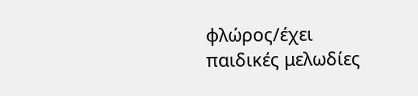φλώρος/έχει παιδικές μελωδίες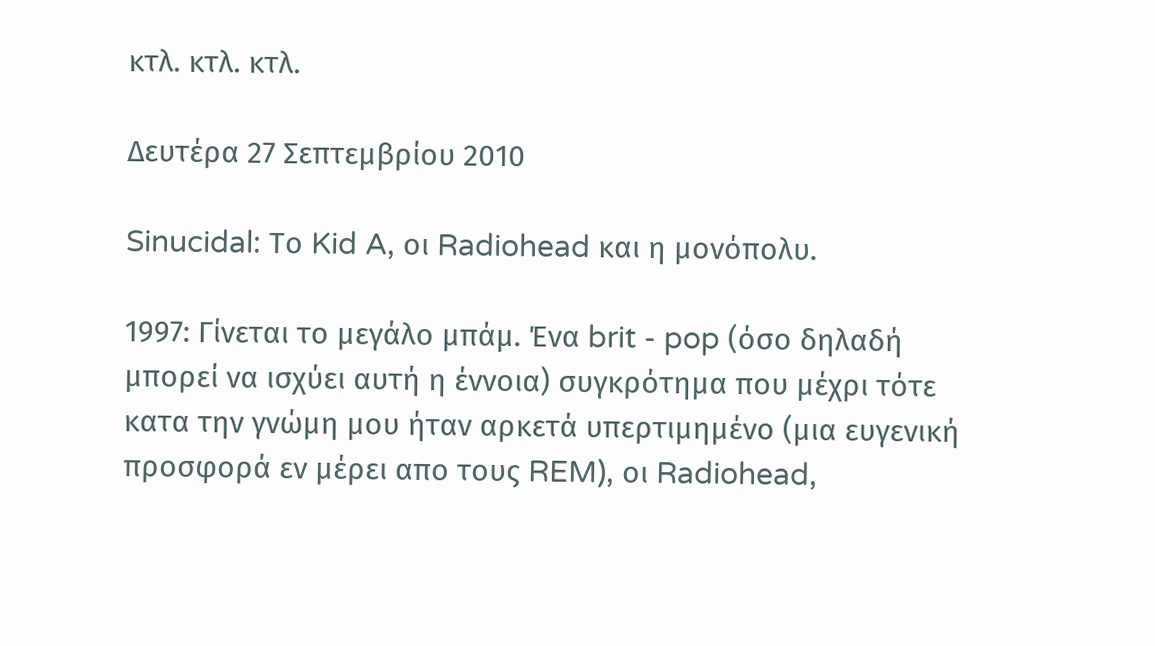κτλ. κτλ. κτλ.

Δευτέρα 27 Σεπτεμβρίου 2010

Sinucidal: Το Kid A, οι Radiohead και η μονόπολυ.

1997: Γίνεται το μεγάλο μπάμ. Ένα brit - pop (όσο δηλαδή μπορεί να ισχύει αυτή η έννοια) συγκρότημα που μέχρι τότε κατα την γνώμη μου ήταν αρκετά υπερτιμημένο (μια ευγενική προσφορά εν μέρει απο τους REM), οι Radiohead,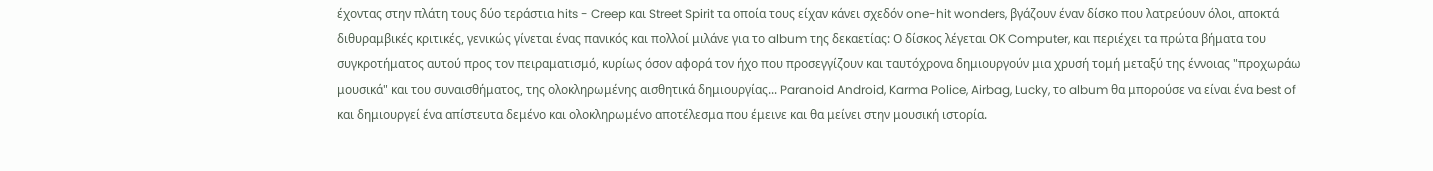έχοντας στην πλάτη τους δύο τεράστια hits - Creep και Street Spirit τα οποία τους είχαν κάνει σχεδόν one-hit wonders, βγάζουν έναν δίσκο που λατρεύουν όλοι, αποκτά διθυραμβικές κριτικές, γενικώς γίνεται ένας πανικός και πολλοί μιλάνε για το album της δεκαετίας: Ο δίσκος λέγεται ΟΚ Computer, και περιέχει τα πρώτα βήματα του συγκροτήματος αυτού προς τον πειραματισμό, κυρίως όσον αφορά τον ήχο που προσεγγίζουν και ταυτόχρονα δημιουργούν μια χρυσή τομή μεταξύ της έννοιας "προχωράω μουσικά" και του συναισθήματος, της ολοκληρωμένης αισθητικά δημιουργίας... Paranoid Android, Karma Police, Airbag, Lucky, το album θα μπορούσε να είναι ένα best of και δημιουργεί ένα απίστευτα δεμένο και ολοκληρωμένο αποτέλεσμα που έμεινε και θα μείνει στην μουσική ιστορία.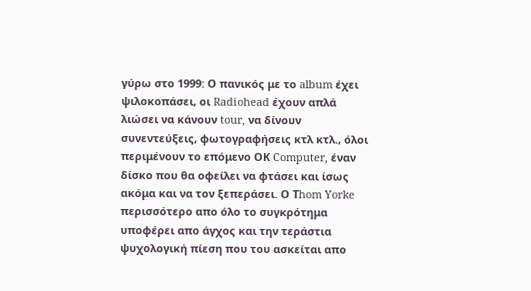γύρω στο 1999: Ο πανικός με το album έχει ψιλοκοπάσει, οι Radiohead έχουν απλά λιώσει να κάνουν tour, να δίνουν συνεντεύξεις, φωτογραφήσεις κτλ κτλ., όλοι περιμένουν το επόμενο ΟΚ Computer, έναν δίσκο που θα οφείλει να φτάσει και ίσως ακόμα και να τον ξεπεράσει. Ο Τhom Yorke περισσότερο απο όλο το συγκρότημα υποφέρει απο άγχος και την τεράστια ψυχολογική πίεση που του ασκείται απο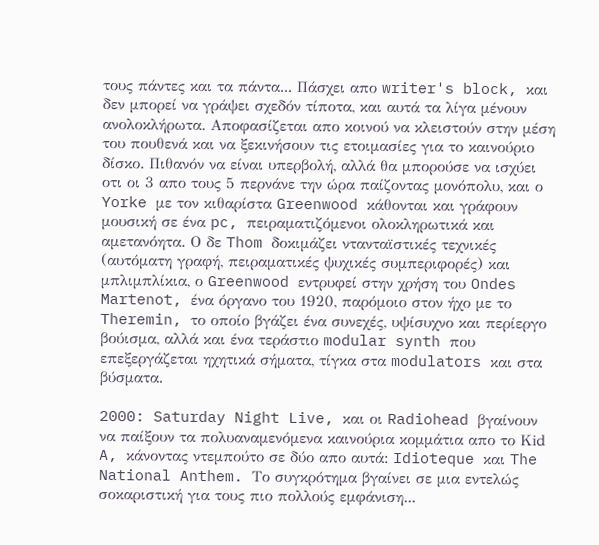τους πάντες και τα πάντα... Πάσχει απο writer's block, και δεν μπορεί να γράψει σχεδόν τίποτα, και αυτά τα λίγα μένουν ανολοκλήρωτα. Αποφασίζεται απο κοινού να κλειστούν στην μέση του πουθενά και να ξεκινήσουν τις ετοιμασίες για το καινούριο δίσκο. Πιθανόν να είναι υπερβολή, αλλά θα μπορούσε να ισχύει οτι οι 3 απο τους 5 περνάνε την ώρα παίζοντας μονόπολυ, και ο Yorke με τον κιθαρίστα Greenwood κάθονται και γράφουν μουσική σε ένα pc, πειραματιζόμενοι ολοκληρωτικά και αμετανόητα. Ο δε Thom δοκιμάζει ντανταϊστικές τεχνικές (αυτόματη γραφή, πειραματικές ψυχικές συμπεριφορές) και μπλιμπλίκια, ο Greenwood εντρυφεί στην χρήση του Ondes Martenot, ένα όργανο του 1920, παρόμοιο στον ήχο με το Theremin, το οποίο βγάζει ένα συνεχές, υψίσυχνο και περίεργο βούισμα, αλλά και ένα τεράστιο modular synth που επεξεργάζεται ηχητικά σήματα, τίγκα στα modulators και στα βύσματα.

2000: Saturday Night Live, και οι Radiohead βγαίνουν να παίξουν τα πολυαναμενόμενα καινούρια κομμάτια απο το Κid A, κάνοντας ντεμπούτο σε δύο απο αυτά: Idioteque και The National Anthem. Το συγκρότημα βγαίνει σε μια εντελώς σοκαριστική για τους πιο πολλούς εμφάνιση...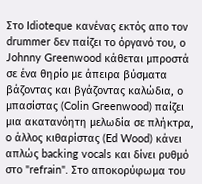Στο Idioteque κανένας εκτός απο τον drummer δεν παίζει το όργανό του, ο Johnny Greenwood κάθεται μπροστά σε ένα θηρίο με άπειρα βύσματα βάζοντας και βγάζοντας καλώδια, ο μπασίστας (Colin Greenwood) παίζει μια ακατανόητη μελωδία σε πλήκτρα, o άλλος κιθαρίστας (Ed Wood) κάνει απλώς backing vocals και δίνει ρυθμό στο "refrain". Στο αποκορύφωμα του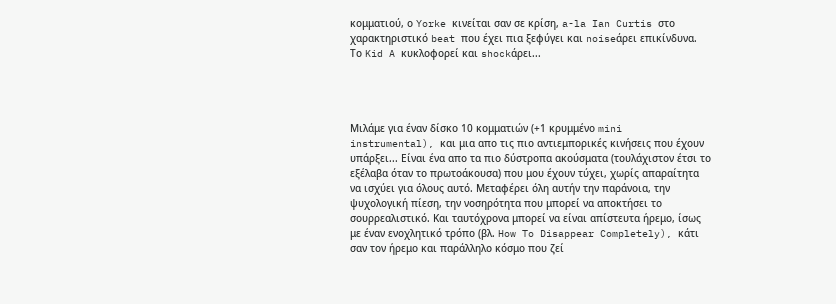κομματιού, ο Yorke κινείται σαν σε κρίση, a-la Ian Curtis στο χαρακτηριστικό beat που έχει πια ξεφύγει και noiseάρει επικίνδυνα. Το Kid A κυκλοφορεί και shockάρει...




Μιλάμε για έναν δίσκο 10 κομματιών (+1 κρυμμένο mini instrumental), και μια απο τις πιο αντιεμπορικές κινήσεις που έχουν υπάρξει... Είναι ένα απο τα πιο δύστροπα ακούσματα (τουλάχιστον έτσι το εξέλαβα όταν το πρωτοάκουσα) που μου έχουν τύχει, χωρίς απαραίτητα να ισχύει για όλους αυτό. Μεταφέρει όλη αυτήν την παράνοια, την ψυχολογική πίεση, την νοσηρότητα που μπορεί να αποκτήσει το σουρρεαλιστικό. Και ταυτόχρονα μπορεί να είναι απίστευτα ήρεμο, ίσως με έναν ενοχλητικό τρόπο (βλ. How To Disappear Completely), κάτι σαν τον ήρεμο και παράλληλο κόσμο που ζεί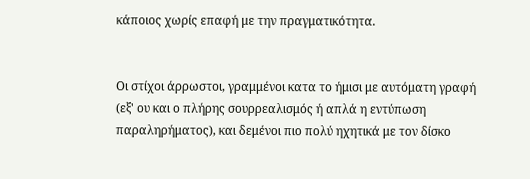κάποιος χωρίς επαφή με την πραγματικότητα.


Οι στίχοι άρρωστοι, γραμμένοι κατα το ήμισι με αυτόματη γραφή (εξ' ου και ο πλήρης σουρρεαλισμός ή απλά η εντύπωση παραληρήματος), και δεμένοι πιο πολύ ηχητικά με τον δίσκο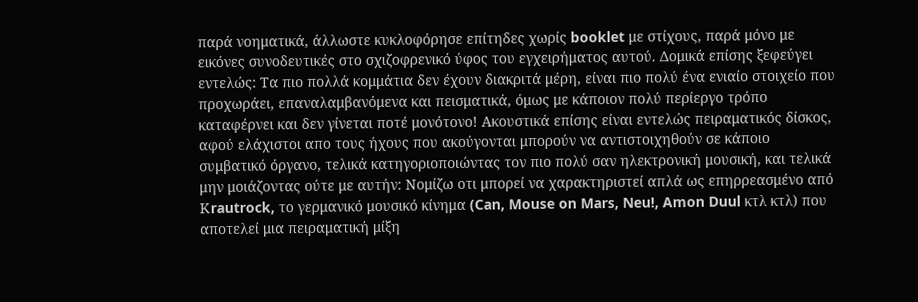παρά νοηματικά, άλλωστε κυκλοφόρησε επίτηδες χωρίς booklet με στίχους, παρά μόνο με εικόνες συνοδευτικές στο σχιζοφρενικό ύφος του εγχειρήματος αυτού. Δομικά επίσης ξεφεύγει εντελώς: Τα πιο πολλά κομμάτια δεν έχουν διακριτά μέρη, είναι πιο πολύ ένα ενιαίο στοιχείο που προχωράει, επαναλαμβανόμενα και πεισματικά, όμως με κάποιον πολύ περίεργο τρόπο καταφέρνει και δεν γίνεται ποτέ μονότονο! Ακουστικά επίσης είναι εντελώς πειραματικός δίσκος, αφού ελάχιστοι απο τους ήχους που ακούγονται μπορούν να αντιστοιχηθούν σε κάποιο συμβατικό όργανο, τελικά κατηγοριοποιώντας τον πιο πολύ σαν ηλεκτρονική μουσική, και τελικά μην μοιάζοντας ούτε με αυτήν: Νομίζω οτι μπορεί να χαρακτηριστεί απλά ως επηρρεασμένο από Κrautrock, το γερμανικό μουσικό κίνημα (Can, Mouse on Mars, Neu!, Amon Duul κτλ κτλ) που αποτελεί μια πειραματική μίξη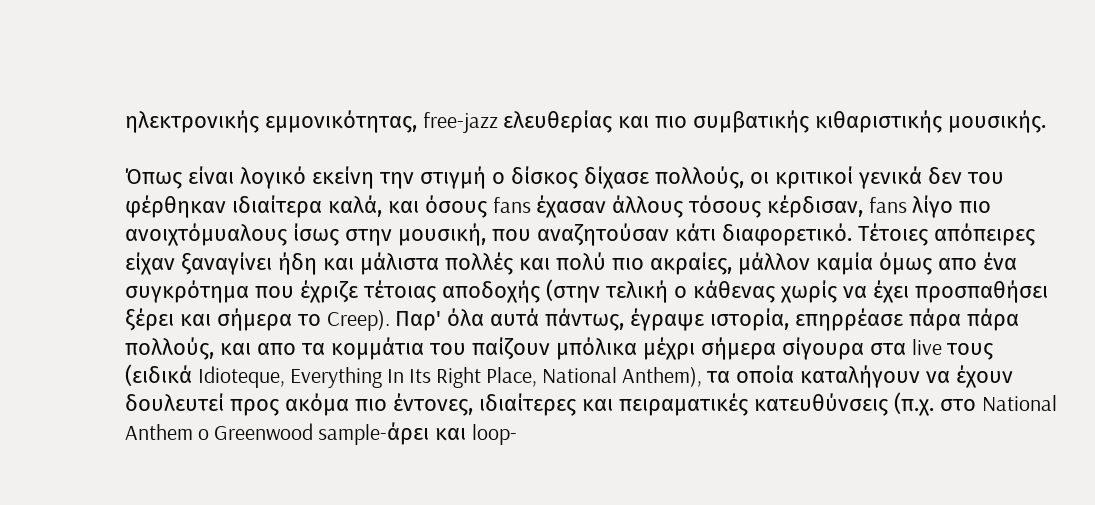ηλεκτρονικής εμμονικότητας, free-jazz ελευθερίας και πιο συμβατικής κιθαριστικής μουσικής.

Όπως είναι λογικό εκείνη την στιγμή ο δίσκος δίχασε πολλούς, οι κριτικοί γενικά δεν του φέρθηκαν ιδιαίτερα καλά, και όσους fans έχασαν άλλους τόσους κέρδισαν, fans λίγο πιο ανοιχτόμυαλους ίσως στην μουσική, που αναζητούσαν κάτι διαφορετικό. Τέτοιες απόπειρες είχαν ξαναγίνει ήδη και μάλιστα πολλές και πολύ πιο ακραίες, μάλλον καμία όμως απο ένα συγκρότημα που έχριζε τέτοιας αποδοχής (στην τελική ο κάθενας χωρίς να έχει προσπαθήσει ξέρει και σήμερα το Creep). Παρ' όλα αυτά πάντως, έγραψε ιστορία, επηρρέασε πάρα πάρα πολλούς, και απο τα κομμάτια του παίζουν μπόλικα μέχρι σήμερα σίγουρα στα live τους (ειδικά Idioteque, Everything In Its Right Place, National Anthem), τα οποία καταλήγουν να έχουν δουλευτεί προς ακόμα πιο έντονες, ιδιαίτερες και πειραματικές κατευθύνσεις (π.χ. στο National Anthem o Greenwood sample-άρει και loop-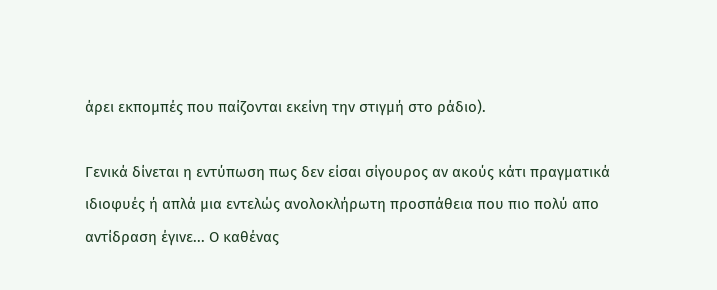άρει εκπομπές που παίζονται εκείνη την στιγμή στο ράδιο).

Γενικά δίνεται η εντύπωση πως δεν είσαι σίγουρος αν ακούς κάτι πραγματικά ιδιοφυές ή απλά μια εντελώς ανολοκλήρωτη προσπάθεια που πιο πολύ απο αντίδραση έγινε... Ο καθένας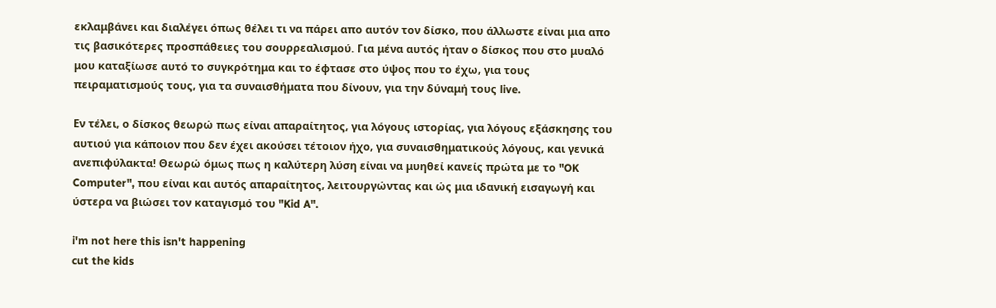εκλαμβάνει και διαλέγει όπως θέλει τι να πάρει απο αυτόν τον δίσκο, που άλλωστε είναι μια απο τις βασικότερες προσπάθειες του σουρρεαλισμού. Για μένα αυτός ήταν ο δίσκος που στο μυαλό μου καταξίωσε αυτό το συγκρότημα και το έφτασε στο ύψος που το έχω, για τους πειραματισμούς τους, για τα συναισθήματα που δίνουν, για την δύναμή τους live.

Εν τέλει, ο δίσκος θεωρώ πως είναι απαραίτητος, για λόγους ιστορίας, για λόγους εξάσκησης του αυτιού για κάποιον που δεν έχει ακούσει τέτοιον ήχο, για συναισθηματικούς λόγους, και γενικά ανεπιφύλακτα! Θεωρώ όμως πως η καλύτερη λύση είναι να μυηθεί κανείς πρώτα με το "OK Computer", που είναι και αυτός απαραίτητος, λειτουργώντας και ώς μια ιδανική εισαγωγή και ύστερα να βιώσει τον καταγισμό του "Kid A".

i'm not here this isn't happening
cut the kids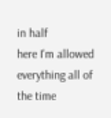in half
here I'm allowed everything all of the time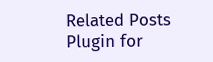Related Posts Plugin for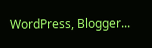WordPress, Blogger...